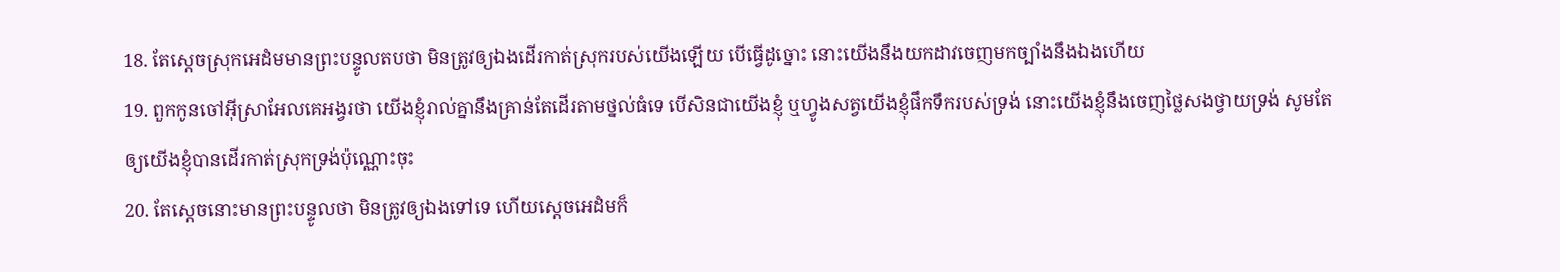18. តែស្តេចស្រុកអេដំមមានព្រះបន្ទូលតបថា មិនត្រូវឲ្យឯងដើរកាត់ស្រុករបស់យើងឡើយ បើធ្វើដូច្នោះ នោះយើងនឹងយកដាវចេញមកច្បាំងនឹងឯងហើយ
19. ពួកកូនចៅអ៊ីស្រាអែលគេអង្វរថា យើងខ្ញុំរាល់គ្នានឹងគ្រាន់តែដើរតាមថ្នល់ធំទេ បើសិនជាយើងខ្ញុំ ឬហ្វូងសត្វយើងខ្ញុំផឹកទឹករបស់ទ្រង់ នោះយើងខ្ញុំនឹងចេញថ្លៃសងថ្វាយទ្រង់ សូមតែឲ្យយើងខ្ញុំបានដើរកាត់ស្រុកទ្រង់ប៉ុណ្ណោះចុះ
20. តែស្តេចនោះមានព្រះបន្ទូលថា មិនត្រូវឲ្យឯងទៅទេ ហើយស្តេចអេដំមក៏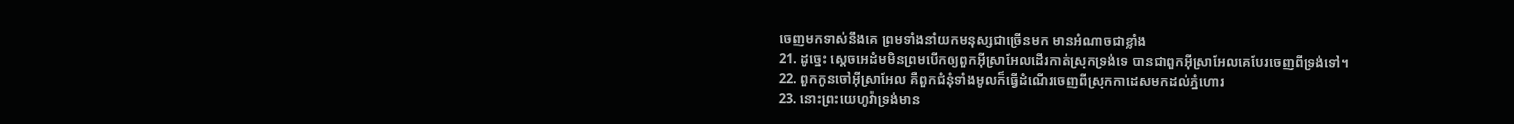ចេញមកទាស់នឹងគេ ព្រមទាំងនាំយកមនុស្សជាច្រើនមក មានអំណាចជាខ្លាំង
21. ដូច្នេះ ស្តេចអេដំមមិនព្រមបើកឲ្យពួកអ៊ីស្រាអែលដើរកាត់ស្រុកទ្រង់ទេ បានជាពួកអ៊ីស្រាអែលគេបែរចេញពីទ្រង់ទៅ។
22. ពួកកូនចៅអ៊ីស្រាអែល គឺពួកជំនុំទាំងមូលក៏ធ្វើដំណើរចេញពីស្រុកកាដេសមកដល់ភ្នំហោរ
23. នោះព្រះយេហូវ៉ាទ្រង់មាន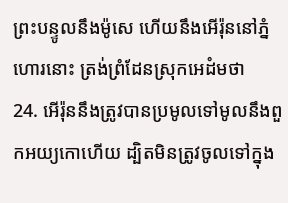ព្រះបន្ទូលនឹងម៉ូសេ ហើយនឹងអើរ៉ុននៅភ្នំហោរនោះ ត្រង់ព្រំដែនស្រុកអេដំមថា
24. អើរ៉ុននឹងត្រូវបានប្រមូលទៅមូលនឹងពួកអយ្យកោហើយ ដ្បិតមិនត្រូវចូលទៅក្នុង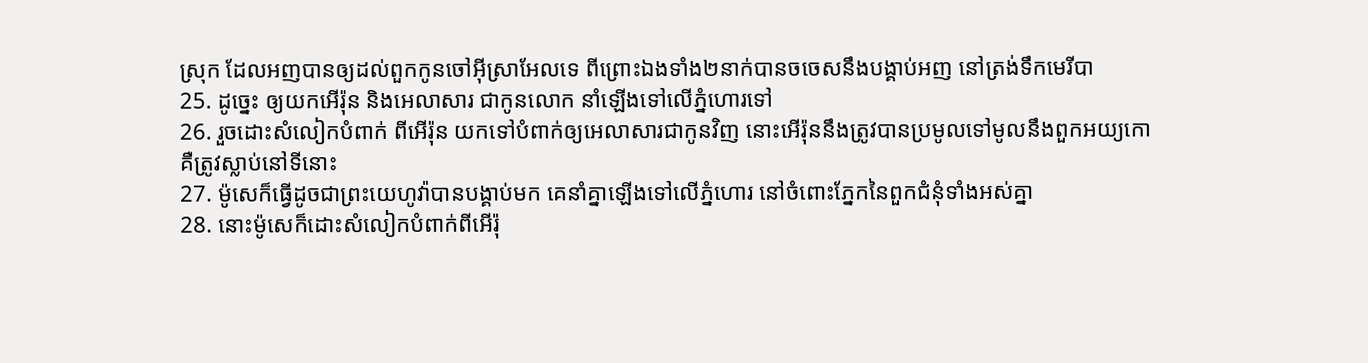ស្រុក ដែលអញបានឲ្យដល់ពួកកូនចៅអ៊ីស្រាអែលទេ ពីព្រោះឯងទាំង២នាក់បានចចេសនឹងបង្គាប់អញ នៅត្រង់ទឹកមេរីបា
25. ដូច្នេះ ឲ្យយកអើរ៉ុន និងអេលាសារ ជាកូនលោក នាំឡើងទៅលើភ្នំហោរទៅ
26. រួចដោះសំលៀកបំពាក់ ពីអើរ៉ុន យកទៅបំពាក់ឲ្យអេលាសារជាកូនវិញ នោះអើរ៉ុននឹងត្រូវបានប្រមូលទៅមូលនឹងពួកអយ្យកោ គឺត្រូវស្លាប់នៅទីនោះ
27. ម៉ូសេក៏ធ្វើដូចជាព្រះយេហូវ៉ាបានបង្គាប់មក គេនាំគ្នាឡើងទៅលើភ្នំហោរ នៅចំពោះភ្នែកនៃពួកជំនុំទាំងអស់គ្នា
28. នោះម៉ូសេក៏ដោះសំលៀកបំពាក់ពីអើរ៉ុ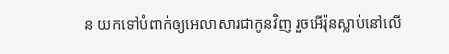ន យកទៅបំពាក់ឲ្យអេលាសារជាកូនវិញ រួចអើរ៉ុនស្លាប់នៅលើ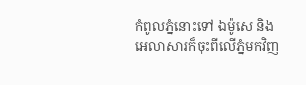កំពូលភ្នំនោះទៅ ឯម៉ូសេ និងអេលាសារក៏ចុះពីលើភ្នំមកវិញ